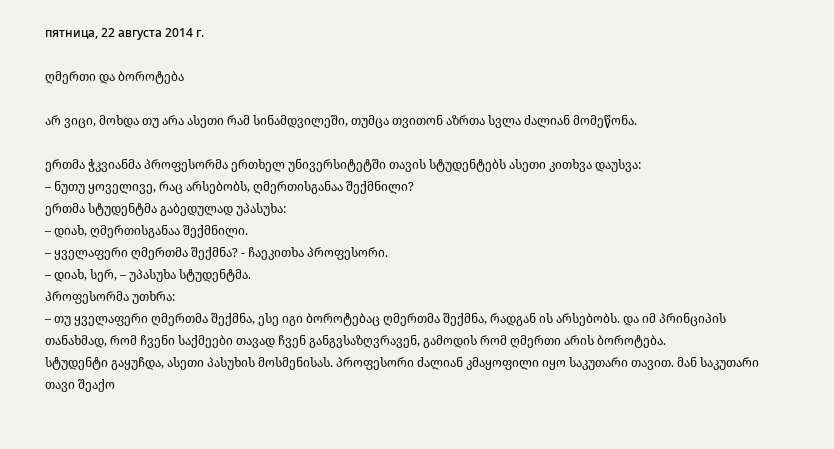пятница, 22 августа 2014 г.

ღმერთი და ბოროტება

არ ვიცი, მოხდა თუ არა ასეთი რამ სინამდვილეში, თუმცა თვითონ აზრთა სვლა ძალიან მომეწონა.

ერთმა ჭკვიანმა პროფესორმა ერთხელ უნივერსიტეტში თავის სტუდენტებს ასეთი კითხვა დაუსვა:
– ნუთუ ყოველივე, რაც არსებობს, ღმერთისგანაა შექმნილი?
ერთმა სტუდენტმა გაბედულად უპასუხა:
– დიახ, ღმერთისგანაა შექმნილი.
– ყველაფერი ღმერთმა შექმნა? - ჩაეკითხა პროფესორი.
– დიახ, სერ, – უპასუხა სტუდენტმა.
პროფესორმა უთხრა:
– თუ ყველაფერი ღმერთმა შექმნა, ესე იგი ბოროტებაც ღმერთმა შექმნა, რადგან ის არსებობს. და იმ პრინციპის თანახმად, რომ ჩვენი საქმეები თავად ჩვენ განგვსაზღვრავენ, გამოდის რომ ღმერთი არის ბოროტება.
სტუდენტი გაყუჩდა, ასეთი პასუხის მოსმენისას. პროფესორი ძალიან კმაყოფილი იყო საკუთარი თავით. მან საკუთარი თავი შეაქო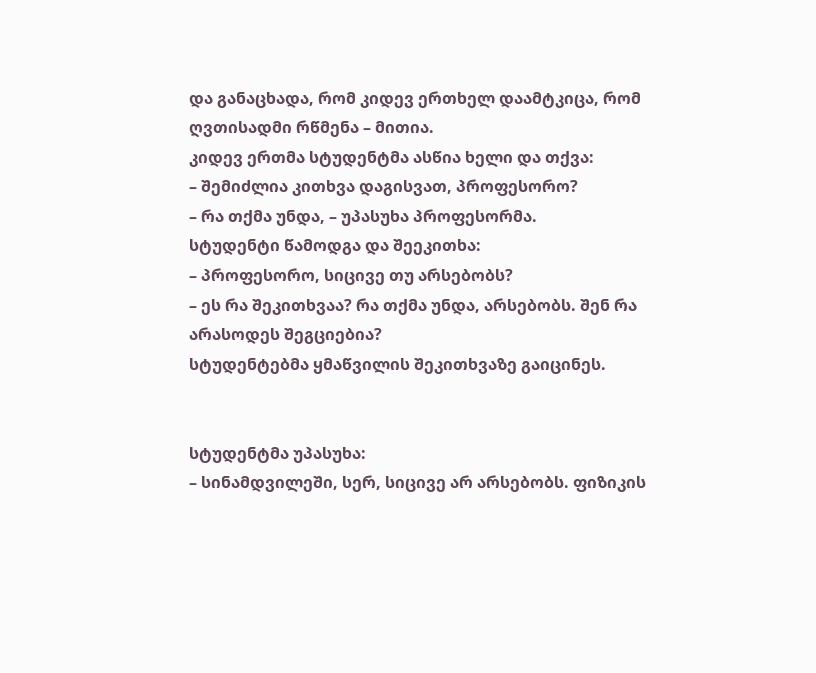და განაცხადა, რომ კიდევ ერთხელ დაამტკიცა, რომ ღვთისადმი რწმენა – მითია.
კიდევ ერთმა სტუდენტმა ასწია ხელი და თქვა:
– შემიძლია კითხვა დაგისვათ, პროფესორო?
– რა თქმა უნდა, – უპასუხა პროფესორმა.
სტუდენტი წამოდგა და შეეკითხა:
– პროფესორო, სიცივე თუ არსებობს?
– ეს რა შეკითხვაა? რა თქმა უნდა, არსებობს. შენ რა არასოდეს შეგციებია?
სტუდენტებმა ყმაწვილის შეკითხვაზე გაიცინეს.


სტუდენტმა უპასუხა:
– სინამდვილეში, სერ, სიცივე არ არსებობს. ფიზიკის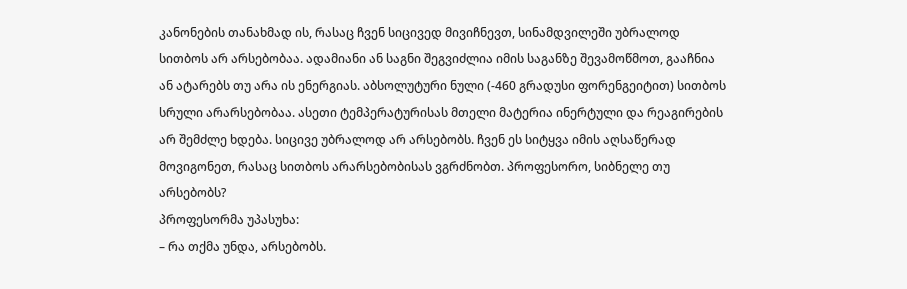კანონების თანახმად ის, რასაც ჩვენ სიცივედ მივიჩნევთ, სინამდვილეში უბრალოდ სითბოს არ არსებობაა. ადამიანი ან საგნი შეგვიძლია იმის საგანზე შევამოწმოთ, გააჩნია ან ატარებს თუ არა ის ენერგიას. აბსოლუტური ნული (-460 გრადუსი ფორენგეიტით) სითბოს სრული არარსებობაა. ასეთი ტემპერატურისას მთელი მატერია ინერტული და რეაგირების არ შემძლე ხდება. სიცივე უბრალოდ არ არსებობს. ჩვენ ეს სიტყვა იმის აღსაწერად მოვიგონეთ, რასაც სითბოს არარსებობისას ვგრძნობთ. პროფესორო, სიბნელე თუ არსებობს?
პროფესორმა უპასუხა:
– რა თქმა უნდა, არსებობს.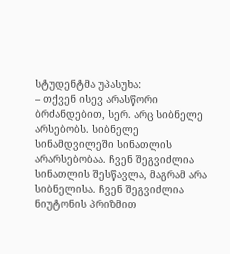სტუდენტმა უპასუხა:
– თქვენ ისევ არასწორი ბრძანდებით, სერ. არც სიბნელე არსებობს. სიბნელე სინამდვილეში სინათლის არარსებობაა. ჩვენ შეგვიძლია სინათლის შესწავლა, მაგრამ არა სიბნელისა. ჩვენ შეგვიძლია ნიუტონის პრიზმით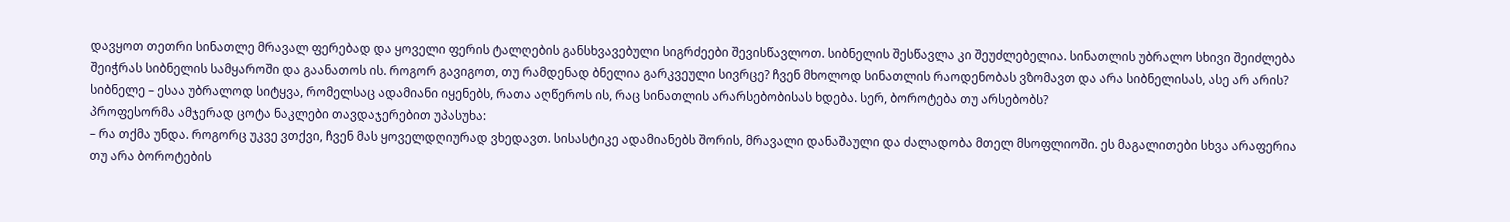დავყოთ თეთრი სინათლე მრავალ ფერებად და ყოველი ფერის ტალღების განსხვავებული სიგრძეები შევისწავლოთ. სიბნელის შესწავლა კი შეუძლებელია. სინათლის უბრალო სხივი შეიძლება შეიჭრას სიბნელის სამყაროში და გაანათოს ის. როგორ გავიგოთ, თუ რამდენად ბნელია გარკვეული სივრცე? ჩვენ მხოლოდ სინათლის რაოდენობას ვზომავთ და არა სიბნელისას, ასე არ არის? სიბნელე – ესაა უბრალოდ სიტყვა, რომელსაც ადამიანი იყენებს, რათა აღწეროს ის, რაც სინათლის არარსებობისას ხდება. სერ, ბოროტება თუ არსებობს?
პროფესორმა ამჯერად ცოტა ნაკლები თავდაჯერებით უპასუხა:
– რა თქმა უნდა. როგორც უკვე ვთქვი, ჩვენ მას ყოველდღიურად ვხედავთ. სისასტიკე ადამიანებს შორის, მრავალი დანაშაული და ძალადობა მთელ მსოფლიოში. ეს მაგალითები სხვა არაფერია თუ არა ბოროტების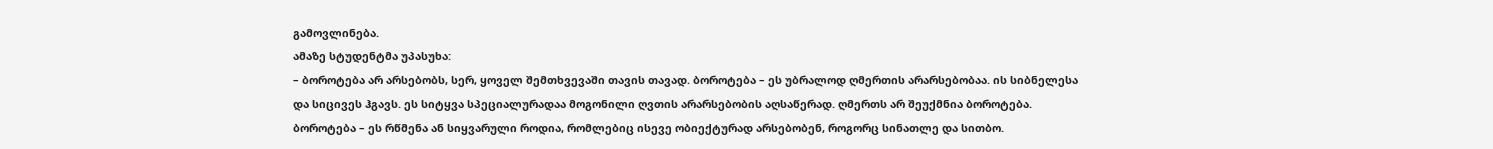გამოვლინება.
ამაზე სტუდენტმა უპასუხა:
– ბოროტება არ არსებობს, სერ, ყოველ შემთხვევაში თავის თავად. ბოროტება – ეს უბრალოდ ღმერთის არარსებობაა. ის სიბნელესა და სიცივეს ჰგავს. ეს სიტყვა სპეციალურადაა მოგონილი ღვთის არარსებობის აღსაწერად. ღმერთს არ შეუქმნია ბოროტება. ბოროტება – ეს რწმენა ან სიყვარული როდია, რომლებიც ისევე ობიექტურად არსებობენ, როგორც სინათლე და სითბო.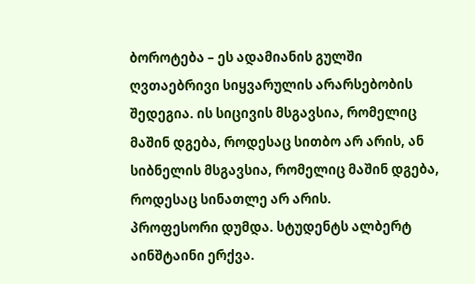ბოროტება – ეს ადამიანის გულში ღვთაებრივი სიყვარულის არარსებობის შედეგია. ის სიცივის მსგავსია, რომელიც მაშინ დგება, როდესაც სითბო არ არის, ან სიბნელის მსგავსია, რომელიც მაშინ დგება, როდესაც სინათლე არ არის.
პროფესორი დუმდა. სტუდენტს ალბერტ აინშტაინი ერქვა.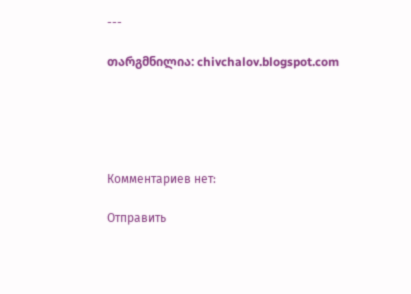---

თარგმნილია: chivchalov.blogspot.com





Комментариев нет:

Отправить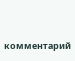комментарий